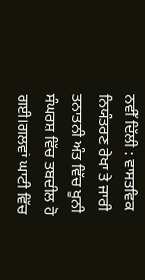ਨਵੀੱ ਦਿੱਲੀ : ਵਾਸਤਵਿਕ ਨਿਯੰਤਰਣ ਰੇਖਾ ਤੇ ਜਾਰੀ ਤਨਾਤਨੀ ਅੰਤ ਵਿੱਚ ਖੂਨੀ ਸੰਘਰਸ਼ ਵਿੱਚ ਤਬਦੀਲ ਹੋ ਗਈ।ਗਲਵਾਂ ਘਾਟੀ ਵਿੱਚ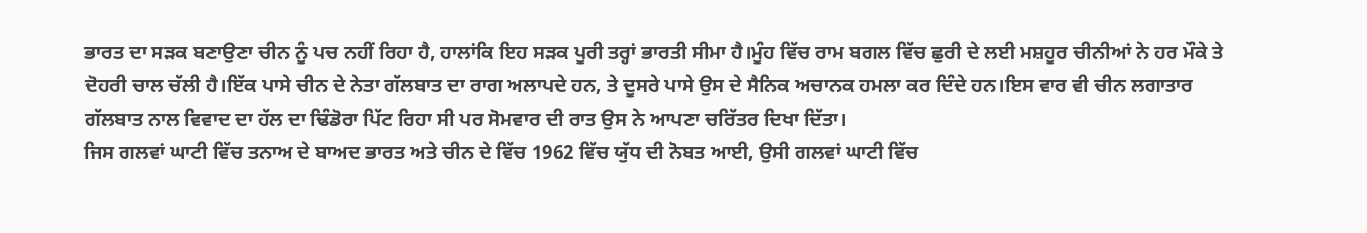ਭਾਰਤ ਦਾ ਸੜਕ ਬਣਾਉਣਾ ਚੀਨ ਨੂੰ ਪਚ ਨਹੀਂ ਰਿਹਾ ਹੈ, ਹਾਲਾਂਕਿ ਇਹ ਸੜਕ ਪੂਰੀ ਤਰ੍ਹਾਂ ਭਾਰਤੀ ਸੀਮਾ ਹੈ।ਮੂੰਹ ਵਿੱਚ ਰਾਮ ਬਗਲ ਵਿੱਚ ਛੁਰੀ ਦੇ ਲਈ ਮਸ਼ਹੂਰ ਚੀਨੀਆਂ ਨੇ ਹਰ ਮੌਕੇ ਤੇ ਦੋਹਰੀ ਚਾਲ ਚੱਲੀ ਹੈ।ਇੱਕ ਪਾਸੇ ਚੀਨ ਦੇ ਨੇਤਾ ਗੱਲਬਾਤ ਦਾ ਰਾਗ ਅਲਾਪਦੇ ਹਨ, ਤੇ ਦੂਸਰੇ ਪਾਸੇ ਉਸ ਦੇ ਸੈਨਿਕ ਅਚਾਨਕ ਹਮਲਾ ਕਰ ਦਿੰਦੇ ਹਨ।ਇਸ ਵਾਰ ਵੀ ਚੀਨ ਲਗਾਤਾਰ ਗੱਲਬਾਤ ਨਾਲ ਵਿਵਾਦ ਦਾ ਹੱਲ ਦਾ ਢਿੰਡੋਰਾ ਪਿੱਟ ਰਿਹਾ ਸੀ ਪਰ ਸੋਮਵਾਰ ਦੀ ਰਾਤ ਉਸ ਨੇ ਆਪਣਾ ਚਰਿੱਤਰ ਦਿਖਾ ਦਿੱਤਾ।
ਜਿਸ ਗਲਵਾਂ ਘਾਟੀ ਵਿੱਚ ਤਨਾਅ ਦੇ ਬਾਅਦ ਭਾਰਤ ਅਤੇ ਚੀਨ ਦੇ ਵਿੱਚ 1962 ਵਿੱਚ ਯੁੱਧ ਦੀ ਨੋਬਤ ਆਈ, ਉਸੀ ਗਲਵਾਂ ਘਾਟੀ ਵਿੱਚ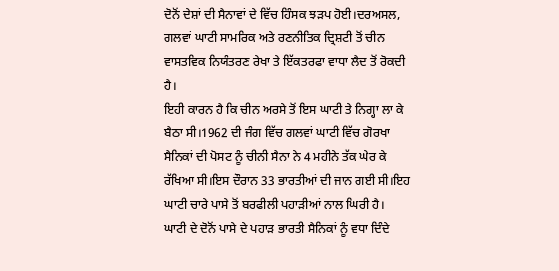ਦੋਨੋਂ ਦੇਸ਼ਾਂ ਦੀ ਸੈਨਾਵਾਂ ਦੇ ਵਿੱਚ ਹਿੰਸਕ ਝੜਪ ਹੋਈ।ਦਰਅਸਲ, ਗਲਵਾਂ ਘਾਟੀ ਸਾਮਰਿਕ ਅਤੇ ਰਣਨੀਤਿਕ ਦ੍ਰਿਸ਼ਟੀ ਤੋਂ ਚੀਨ ਵਾਸਤਵਿਕ ਨਿਯੰਤਰਣ ਰੇਖਾ ਤੇ ਇੱਕਤਰਫਾ ਵਾਧਾ ਲੈਦ ਤੋਂ ਰੋਕਦੀ ਹੈ।
ਇਹੀ ਕਾਰਨ ਹੈ ਕਿ ਚੀਨ ਅਰਸੇ ਤੋਂ ਇਸ ਘਾਟੀ ਤੇ ਨਿਗ੍ਹਾ ਲਾ ਕੇ ਬੈਠਾ ਸੀ।1962 ਦੀ ਜੰਗ ਵਿੱਚ ਗਲਵਾਂ ਘਾਟੀ ਵਿੱਚ ਗੋਰਖਾ ਸੈਨਿਕਾਂ ਦੀ ਪੋਸਟ ਨੂੰ ਚੀਨੀ ਸੈਨਾ ਨੇ 4 ਮਹੀਨੇ ਤੱਕ ਘੇਰ ਕੇ ਰੱਖਿਆ ਸੀ।ਇਸ ਦੌਰਾਨ 33 ਭਾਰਤੀਆਂ ਦੀ ਜਾਨ ਗਈ ਸੀ।ਇਹ ਘਾਟੀ ਚਾਰੇ ਪਾਸੇ ਤੋਂ ਬਰਫੀਲੀ ਪਹਾੜੀਆਂ ਨਾਲ ਘਿਰੀ ਹੈ।
ਘਾਟੀ ਦੇ ਦੋਨੋਂ ਪਾਸੇ ਦੇ ਪਹਾੜ ਭਾਰਤੀ ਸੈਨਿਕਾਂ ਨੂੰ ਵਧਾ ਦਿੰਦੇ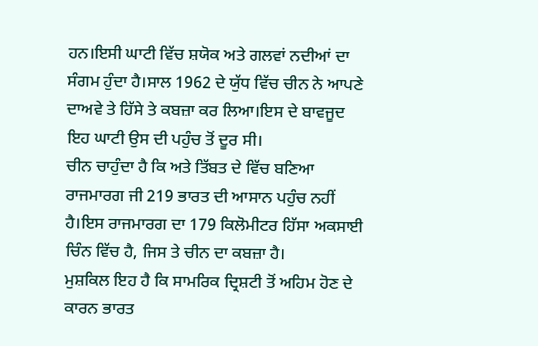ਹਨ।ਇਸੀ ਘਾਟੀ ਵਿੱਚ ਸ਼ਯੋਕ ਅਤੇ ਗਲਵਾਂ ਨਦੀਆਂ ਦਾ ਸੰਗਮ ਹੁੰਦਾ ਹੈ।ਸਾਲ 1962 ਦੇ ਯੁੱਧ ਵਿੱਚ ਚੀਨ ਨੇ ਆਪਣੇ ਦਾਅਵੇ ਤੇ ਹਿੱਸੇ ਤੇ ਕਬਜ਼ਾ ਕਰ ਲਿਆ।ਇਸ ਦੇ ਬਾਵਜੂਦ ਇਹ ਘਾਟੀ ਉਸ ਦੀ ਪਹੁੰਚ ਤੋਂ ਦੂਰ ਸੀ।
ਚੀਨ ਚਾਹੁੰਦਾ ਹੈ ਕਿ ਅਤੇ ਤਿੱਬਤ ਦੇ ਵਿੱਚ ਬਣਿਆ ਰਾਜਮਾਰਗ ਜੀ 219 ਭਾਰਤ ਦੀ ਆਸਾਨ ਪਹੁੰਚ ਨਹੀਂ ਹੈ।ਇਸ ਰਾਜਮਾਰਗ ਦਾ 179 ਕਿਲੋਮੀਟਰ ਹਿੱਸਾ ਅਕਸਾਈ ਚਿੰਨ ਵਿੱਚ ਹੈ, ਜਿਸ ਤੇ ਚੀਨ ਦਾ ਕਬਜ਼ਾ ਹੈ।
ਮੁਸ਼ਕਿਲ ਇਹ ਹੈ ਕਿ ਸਾਮਰਿਕ ਦ੍ਰਿਸ਼ਟੀ ਤੋਂ ਅਹਿਮ ਹੋਣ ਦੇ ਕਾਰਨ ਭਾਰਤ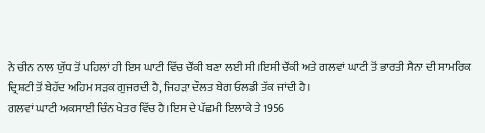ਨੇ ਚੀਨ ਨਾਲ ਯੁੱਧ ਤੋਂ ਪਹਿਲਾਂ ਹੀ ਇਸ ਘਾਟੀ ਵਿੱਚ ਚੌਂਕੀ ਬਣਾ ਲਈ ਸੀ।ਇਸੀ ਚੌਂਕੀ ਅਤੇ ਗਲਵਾਂ ਘਾਟੀ ਤੋਂ ਭਾਰਤੀ ਸੈਨਾ ਦੀ ਸਾਮਰਿਕ ਦ੍ਰਿਸ਼ਟੀ ਤੋਂ ਬੇਹੱਦ ਅਹਿਮ ਸੜਕ ਗੁਜਰਦੀ ਹੈ, ਜਿਹੜਾ ਦੌਲਤ ਬੇਗ ਓਲਡੀ ਤੱਕ ਜਾਂਦੀ ਹੈ।
ਗਲਵਾਂ ਘਾਟੀ ਅਕਸਾਈ ਚਿੰਨ ਖੇਤਰ ਵਿੱਚ ਹੈ।ਇਸ ਦੇ ਪੱਛਮੀ ਇਲਾਕੇ ਤੇ 1956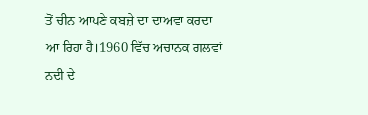ਤੋਂ ਚੀਨ ਆਪਣੇ ਕਬਜ਼ੇ ਦਾ ਦਾਅਵਾ ਕਰਦਾ ਆ ਰਿਹਾ ਹੈ।1960 ਵਿੱਚ ਅਚਾਨਕ ਗਲਵਾਂ ਨਦੀ ਦੇ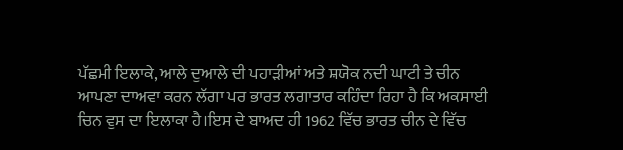ਪੱਛਮੀ ਇਲਾਕੇ, ਆਲੇ ਦੁਆਲੇ ਦੀ ਪਹਾੜੀਆਂ ਅਤੇ ਸ਼ਯੋਕ ਨਦੀ ਘਾਟੀ ਤੇ ਚੀਨ ਆਪਣਾ ਦਾਅਵਾ ਕਰਨ ਲੱਗਾ ਪਰ ਭਾਰਤ ਲਗਾਤਾਰ ਕਹਿੰਦਾ ਰਿਹਾ ਹੈ ਕਿ ਅਕਸਾਈ ਚਿਨ ਵੁਸ ਦਾ ਇਲਾਕਾ ਹੈ।ਇਸ ਦੇ ਬਾਅਦ ਹੀ 1962 ਵਿੱਚ ਭਾਰਤ ਚੀਨ ਦੇ ਵਿੱਚ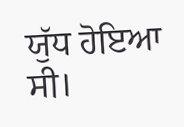ਯੁੱਧ ਹੋਇਆ ਸੀ।